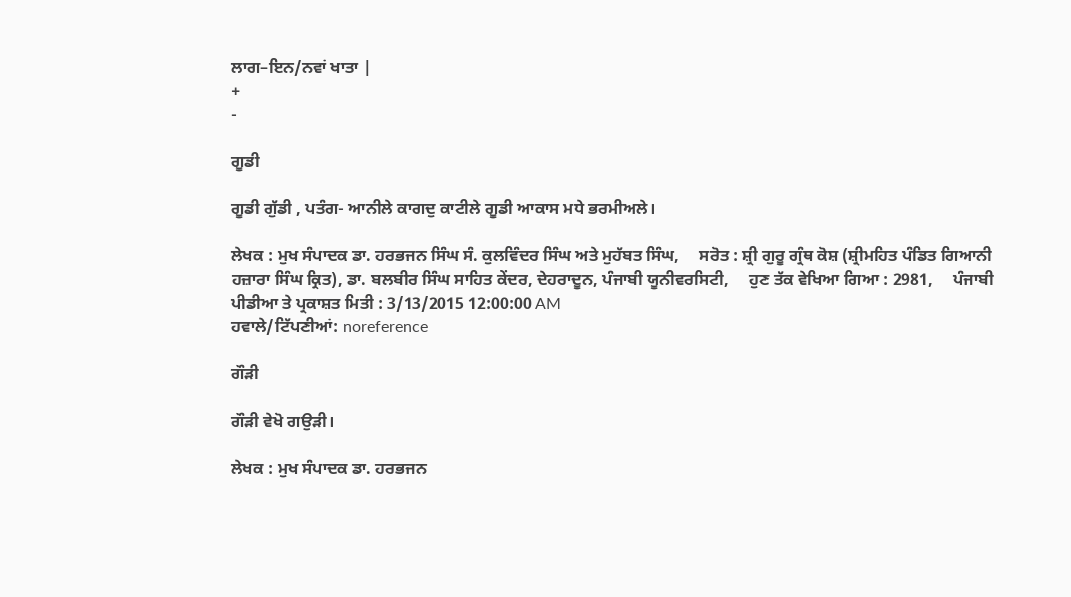ਲਾਗ–ਇਨ/ਨਵਾਂ ਖਾਤਾ |
+
-

ਗੂਡੀ

ਗੂਡੀ ਗੁੱਡੀ , ਪਤੰਗ- ਆਨੀਲੇ ਕਾਗਦੁ ਕਾਟੀਲੇ ਗੂਡੀ ਆਕਾਸ ਮਧੇ ਭਰਮੀਅਲੇ।

ਲੇਖਕ : ਮੁਖ ਸੰਪਾਦਕ ਡਾ. ਹਰਭਜਨ ਸਿੰਘ ਸੰ. ਕੁਲਵਿੰਦਰ ਸਿੰਘ ਅਤੇ ਮੁਹੱਬਤ ਸਿੰਘ,     ਸਰੋਤ : ਸ਼੍ਰੀ ਗੁਰੂ ਗ੍ਰੰਥ ਕੋਸ਼ (ਸ਼੍ਰੀਮਹਿਤ ਪੰਡਿਤ ਗਿਆਨੀ ਹਜ਼ਾਰਾ ਸਿੰਘ ਕ੍ਰਿਤ), ਡਾ. ਬਲਬੀਰ ਸਿੰਘ ਸਾਹਿਤ ਕੇਂਦਰ, ਦੇਹਰਾਦੂਨ, ਪੰਜਾਬੀ ਯੂਨੀਵਰਸਿਟੀ,     ਹੁਣ ਤੱਕ ਵੇਖਿਆ ਗਿਆ : 2981,     ਪੰਜਾਬੀ ਪੀਡੀਆ ਤੇ ਪ੍ਰਕਾਸ਼ਤ ਮਿਤੀ : 3/13/2015 12:00:00 AM
ਹਵਾਲੇ/ਟਿੱਪਣੀਆਂ: noreference

ਗੌੜੀ

ਗੌੜੀ ਵੇਖੋ ਗਉੜੀ।

ਲੇਖਕ : ਮੁਖ ਸੰਪਾਦਕ ਡਾ. ਹਰਭਜਨ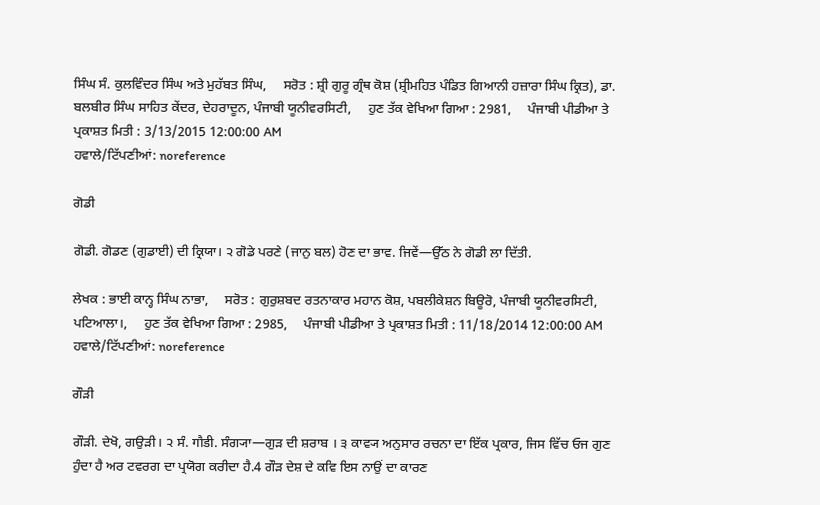ਸਿੰਘ ਸੰ. ਕੁਲਵਿੰਦਰ ਸਿੰਘ ਅਤੇ ਮੁਹੱਬਤ ਸਿੰਘ,     ਸਰੋਤ : ਸ਼੍ਰੀ ਗੁਰੂ ਗ੍ਰੰਥ ਕੋਸ਼ (ਸ਼੍ਰੀਮਹਿਤ ਪੰਡਿਤ ਗਿਆਨੀ ਹਜ਼ਾਰਾ ਸਿੰਘ ਕ੍ਰਿਤ), ਡਾ. ਬਲਬੀਰ ਸਿੰਘ ਸਾਹਿਤ ਕੇਂਦਰ, ਦੇਹਰਾਦੂਨ, ਪੰਜਾਬੀ ਯੂਨੀਵਰਸਿਟੀ,     ਹੁਣ ਤੱਕ ਵੇਖਿਆ ਗਿਆ : 2981,     ਪੰਜਾਬੀ ਪੀਡੀਆ ਤੇ ਪ੍ਰਕਾਸ਼ਤ ਮਿਤੀ : 3/13/2015 12:00:00 AM
ਹਵਾਲੇ/ਟਿੱਪਣੀਆਂ: noreference

ਗੋਡੀ

ਗੋਡੀ. ਗੋਡਣ (ਗੁਡਾਈ) ਦੀ ਕ੍ਰਿਯਾ। ੨ ਗੋਡੇ ਪਰਣੇ (ਜਾਨੁ ਬਲ) ਹੋਣ ਦਾ ਭਾਵ. ਜਿਵੇਂ—ਉੱਠ ਨੇ ਗੋਡੀ ਲਾ ਦਿੱਤੀ.

ਲੇਖਕ : ਭਾਈ ਕਾਨ੍ਹ ਸਿੰਘ ਨਾਭਾ,     ਸਰੋਤ : ਗੁਰੁਸ਼ਬਦ ਰਤਨਾਕਾਰ ਮਹਾਨ ਕੋਸ਼, ਪਬਲੀਕੇਸ਼ਨ ਬਿਊਰੋ, ਪੰਜਾਬੀ ਯੂਨੀਵਰਸਿਟੀ, ਪਟਿਆਲਾ।,     ਹੁਣ ਤੱਕ ਵੇਖਿਆ ਗਿਆ : 2985,     ਪੰਜਾਬੀ ਪੀਡੀਆ ਤੇ ਪ੍ਰਕਾਸ਼ਤ ਮਿਤੀ : 11/18/2014 12:00:00 AM
ਹਵਾਲੇ/ਟਿੱਪਣੀਆਂ: noreference

ਗੌੜੀ

ਗੌੜੀ. ਦੇਖੋ, ਗਉੜੀ। ੨ ਸੰ. गौडी. ਸੰਗ੍ਯਾ—ਗੁੜ ਦੀ ਸ਼ਰਾਬ । ੩ ਕਾਵ੍ਯ ਅਨੁਸਾਰ ਰਚਨਾ ਦਾ ਇੱਕ ਪ੍ਰਕਾਰ, ਜਿਸ ਵਿੱਚ ਓਜ ਗੁਣ ਹੁੰਦਾ ਹੈ ਅਰ ਟਵਰਗ ਦਾ ਪ੍ਰਯੋਗ ਕਰੀਦਾ ਹੈ.4 ਗੌੜ ਦੇਸ਼ ਦੇ ਕਵਿ ਇਸ ਨਾਉਂ ਦਾ ਕਾਰਣ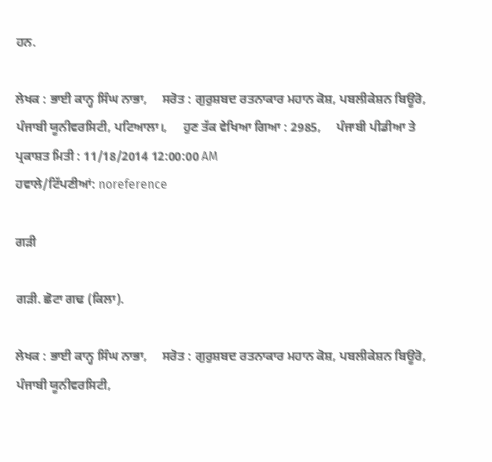ਹਨ.

ਲੇਖਕ : ਭਾਈ ਕਾਨ੍ਹ ਸਿੰਘ ਨਾਭਾ,     ਸਰੋਤ : ਗੁਰੁਸ਼ਬਦ ਰਤਨਾਕਾਰ ਮਹਾਨ ਕੋਸ਼, ਪਬਲੀਕੇਸ਼ਨ ਬਿਊਰੋ, ਪੰਜਾਬੀ ਯੂਨੀਵਰਸਿਟੀ, ਪਟਿਆਲਾ।,     ਹੁਣ ਤੱਕ ਵੇਖਿਆ ਗਿਆ : 2985,     ਪੰਜਾਬੀ ਪੀਡੀਆ ਤੇ ਪ੍ਰਕਾਸ਼ਤ ਮਿਤੀ : 11/18/2014 12:00:00 AM
ਹਵਾਲੇ/ਟਿੱਪਣੀਆਂ: noreference

ਗੜੀ

ਗੜੀ. ਛੋਟਾ ਗਢ (ਕਿਲਾ).

ਲੇਖਕ : ਭਾਈ ਕਾਨ੍ਹ ਸਿੰਘ ਨਾਭਾ,     ਸਰੋਤ : ਗੁਰੁਸ਼ਬਦ ਰਤਨਾਕਾਰ ਮਹਾਨ ਕੋਸ਼, ਪਬਲੀਕੇਸ਼ਨ ਬਿਊਰੋ, ਪੰਜਾਬੀ ਯੂਨੀਵਰਸਿਟੀ,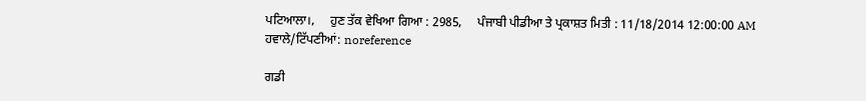ਪਟਿਆਲਾ।,     ਹੁਣ ਤੱਕ ਵੇਖਿਆ ਗਿਆ : 2985,     ਪੰਜਾਬੀ ਪੀਡੀਆ ਤੇ ਪ੍ਰਕਾਸ਼ਤ ਮਿਤੀ : 11/18/2014 12:00:00 AM
ਹਵਾਲੇ/ਟਿੱਪਣੀਆਂ: noreference

ਗਡੀ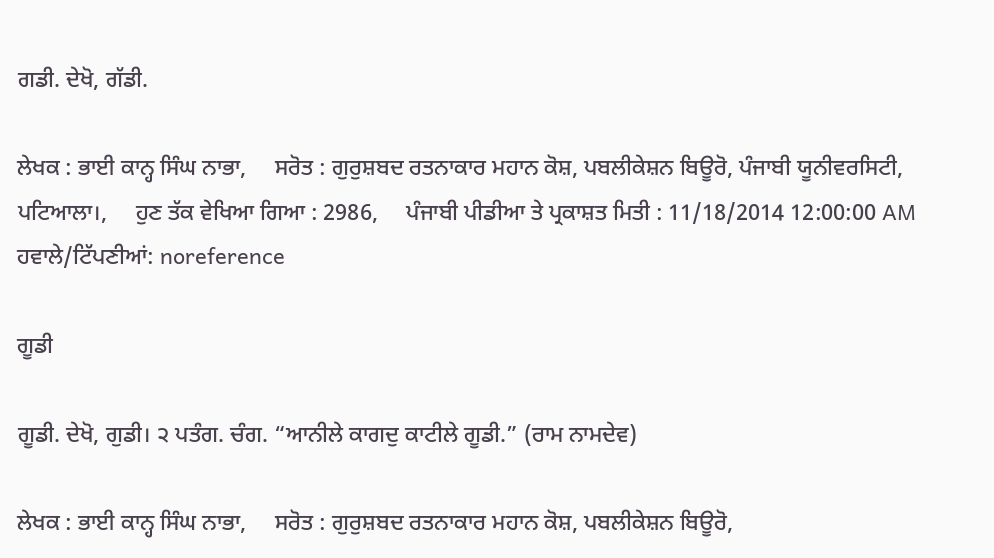ਗਡੀ. ਦੇਖੋ, ਗੱਡੀ.

ਲੇਖਕ : ਭਾਈ ਕਾਨ੍ਹ ਸਿੰਘ ਨਾਭਾ,     ਸਰੋਤ : ਗੁਰੁਸ਼ਬਦ ਰਤਨਾਕਾਰ ਮਹਾਨ ਕੋਸ਼, ਪਬਲੀਕੇਸ਼ਨ ਬਿਊਰੋ, ਪੰਜਾਬੀ ਯੂਨੀਵਰਸਿਟੀ, ਪਟਿਆਲਾ।,     ਹੁਣ ਤੱਕ ਵੇਖਿਆ ਗਿਆ : 2986,     ਪੰਜਾਬੀ ਪੀਡੀਆ ਤੇ ਪ੍ਰਕਾਸ਼ਤ ਮਿਤੀ : 11/18/2014 12:00:00 AM
ਹਵਾਲੇ/ਟਿੱਪਣੀਆਂ: noreference

ਗੂਡੀ

ਗੂਡੀ. ਦੇਖੋ, ਗੁਡੀ। ੨ ਪਤੰਗ. ਚੰਗ. “ਆਨੀਲੇ ਕਾਗਦੁ ਕਾਟੀਲੇ ਗੂਡੀ.” (ਰਾਮ ਨਾਮਦੇਵ)

ਲੇਖਕ : ਭਾਈ ਕਾਨ੍ਹ ਸਿੰਘ ਨਾਭਾ,     ਸਰੋਤ : ਗੁਰੁਸ਼ਬਦ ਰਤਨਾਕਾਰ ਮਹਾਨ ਕੋਸ਼, ਪਬਲੀਕੇਸ਼ਨ ਬਿਊਰੋ,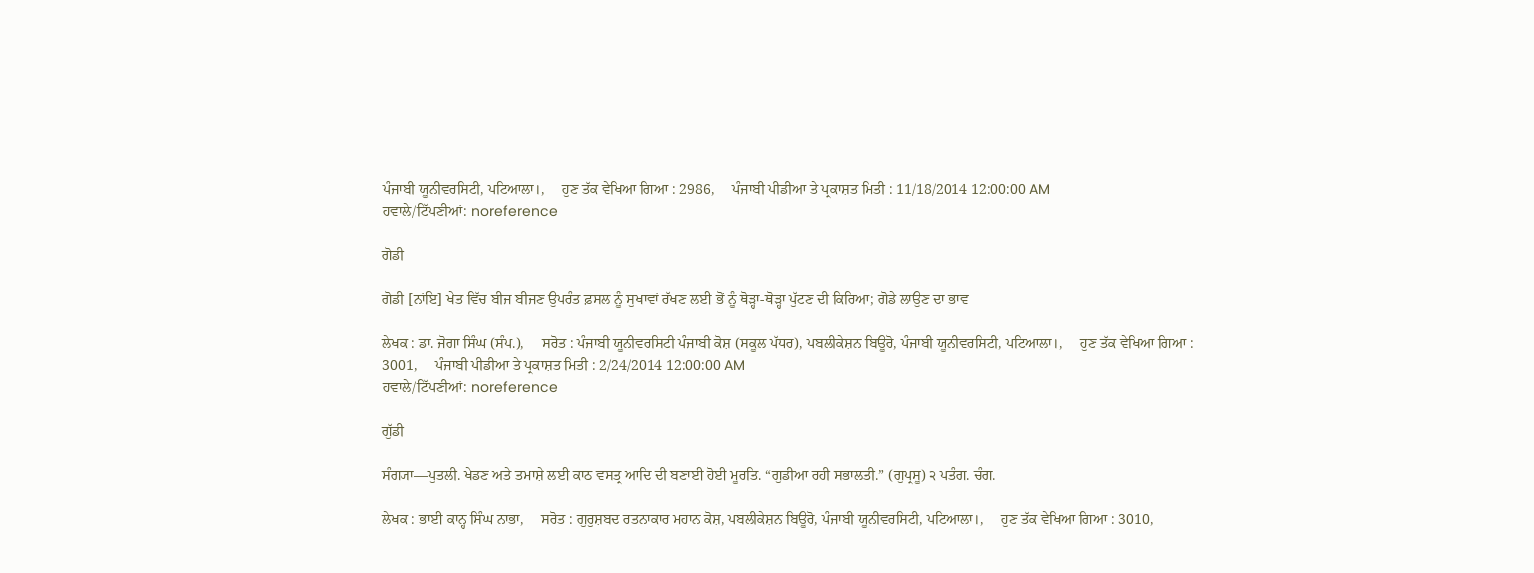ਪੰਜਾਬੀ ਯੂਨੀਵਰਸਿਟੀ, ਪਟਿਆਲਾ।,     ਹੁਣ ਤੱਕ ਵੇਖਿਆ ਗਿਆ : 2986,     ਪੰਜਾਬੀ ਪੀਡੀਆ ਤੇ ਪ੍ਰਕਾਸ਼ਤ ਮਿਤੀ : 11/18/2014 12:00:00 AM
ਹਵਾਲੇ/ਟਿੱਪਣੀਆਂ: noreference

ਗੋਡੀ

ਗੋਡੀ [ਨਾਂਇ] ਖੇਤ ਵਿੱਚ ਬੀਜ ਬੀਜਣ ਉਪਰੰਤ ਫ਼ਸਲ ਨੂੰ ਸੁਖਾਵਾਂ ਰੱਖਣ ਲਈ ਭੋਂ ਨੂੰ ਥੋੜ੍ਹਾ-ਥੋੜ੍ਹਾ ਪੁੱਟਣ ਦੀ ਕਿਰਿਆ; ਗੋਡੇ ਲਾਉਣ ਦਾ ਭਾਵ

ਲੇਖਕ : ਡਾ. ਜੋਗਾ ਸਿੰਘ (ਸੰਪ.),     ਸਰੋਤ : ਪੰਜਾਬੀ ਯੂਨੀਵਰਸਿਟੀ ਪੰਜਾਬੀ ਕੋਸ਼ (ਸਕੂਲ ਪੱਧਰ), ਪਬਲੀਕੇਸ਼ਨ ਬਿਊਰੋ, ਪੰਜਾਬੀ ਯੂਨੀਵਰਸਿਟੀ, ਪਟਿਆਲਾ।,     ਹੁਣ ਤੱਕ ਵੇਖਿਆ ਗਿਆ : 3001,     ਪੰਜਾਬੀ ਪੀਡੀਆ ਤੇ ਪ੍ਰਕਾਸ਼ਤ ਮਿਤੀ : 2/24/2014 12:00:00 AM
ਹਵਾਲੇ/ਟਿੱਪਣੀਆਂ: noreference

ਗੁੱਡੀ

ਸੰਗ੍ਯਾ—ਪੁਤਲੀ. ਖੇਡਣ ਅਤੇ ਤਮਾਸ਼ੇ ਲਈ ਕਾਠ ਵਸਤ੍ਰ ਆਦਿ ਦੀ ਬਣਾਈ ਹੋਈ ਮੂਰਤਿ. “ਗੁਡੀਆ ਰਹੀ ਸਭਾਲਤੀ.” (ਗੁਪ੍ਰਸੂ) ੨ ਪਤੰਗ. ਚੰਗ.

ਲੇਖਕ : ਭਾਈ ਕਾਨ੍ਹ ਸਿੰਘ ਨਾਭਾ,     ਸਰੋਤ : ਗੁਰੁਸ਼ਬਦ ਰਤਨਾਕਾਰ ਮਹਾਨ ਕੋਸ਼, ਪਬਲੀਕੇਸ਼ਨ ਬਿਊਰੋ, ਪੰਜਾਬੀ ਯੂਨੀਵਰਸਿਟੀ, ਪਟਿਆਲਾ।,     ਹੁਣ ਤੱਕ ਵੇਖਿਆ ਗਿਆ : 3010,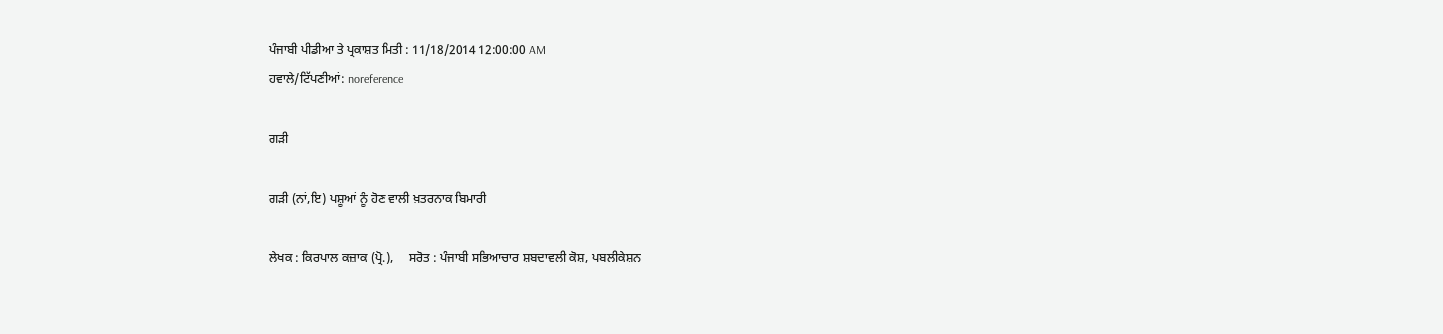ਪੰਜਾਬੀ ਪੀਡੀਆ ਤੇ ਪ੍ਰਕਾਸ਼ਤ ਮਿਤੀ : 11/18/2014 12:00:00 AM
ਹਵਾਲੇ/ਟਿੱਪਣੀਆਂ: noreference

ਗੜੀ

ਗੜੀ (ਨਾਂ,ਇ) ਪਸ਼ੂਆਂ ਨੂੰ ਹੋਣ ਵਾਲੀ ਖ਼ਤਰਨਾਕ ਬਿਮਾਰੀ

ਲੇਖਕ : ਕਿਰਪਾਲ ਕਜ਼ਾਕ (ਪ੍ਰੋ.),     ਸਰੋਤ : ਪੰਜਾਬੀ ਸਭਿਆਚਾਰ ਸ਼ਬਦਾਵਲੀ ਕੋਸ਼, ਪਬਲੀਕੇਸ਼ਨ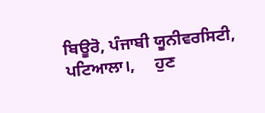ਬਿਊਰੋ, ਪੰਜਾਬੀ ਯੂਨੀਵਰਸਿਟੀ, ਪਟਿਆਲਾ।,     ਹੁਣ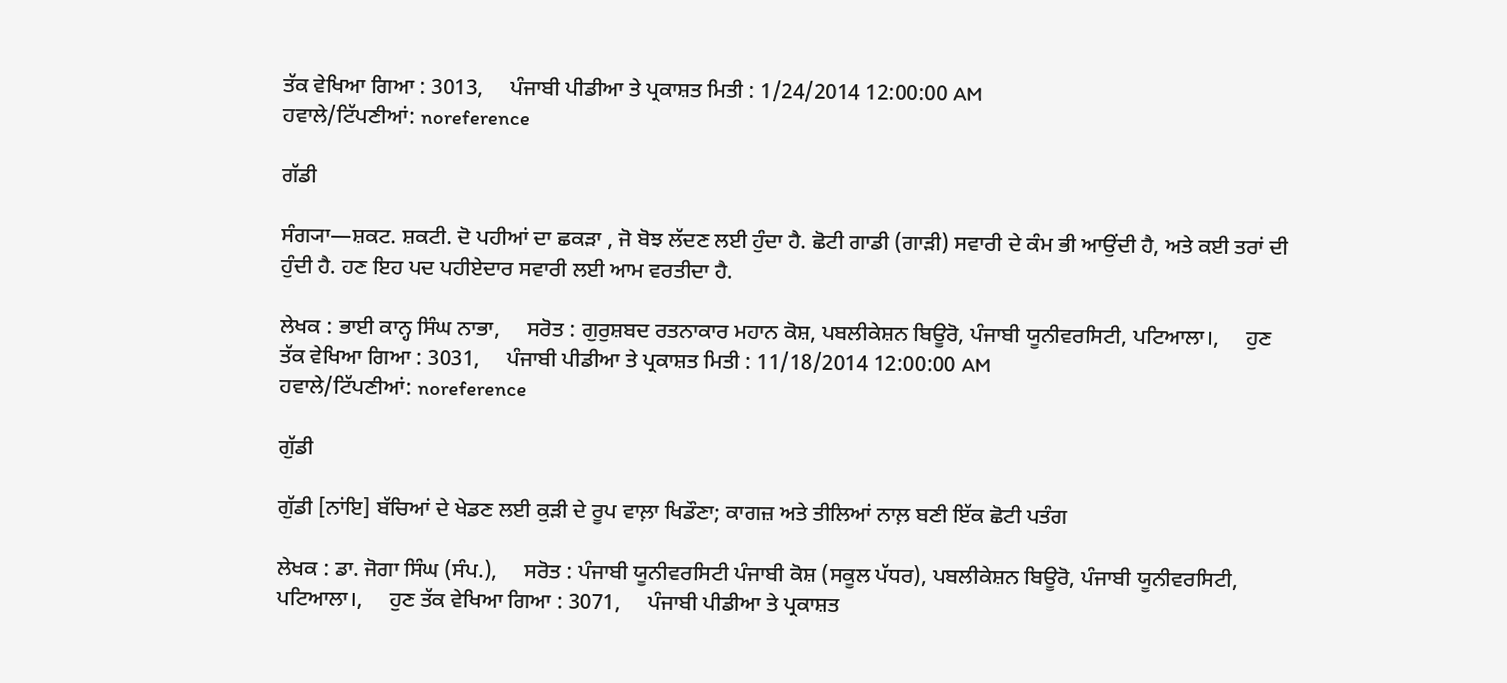ਤੱਕ ਵੇਖਿਆ ਗਿਆ : 3013,     ਪੰਜਾਬੀ ਪੀਡੀਆ ਤੇ ਪ੍ਰਕਾਸ਼ਤ ਮਿਤੀ : 1/24/2014 12:00:00 AM
ਹਵਾਲੇ/ਟਿੱਪਣੀਆਂ: noreference

ਗੱਡੀ

ਸੰਗ੍ਯਾ—ਸ਼ਕਟ. ਸ਼ਕਟੀ. ਦੋ ਪਹੀਆਂ ਦਾ ਛਕੜਾ , ਜੋ ਬੋਝ ਲੱਦਣ ਲਈ ਹੁੰਦਾ ਹੈ. ਛੋਟੀ ਗਾਡੀ (ਗਾੜੀ) ਸਵਾਰੀ ਦੇ ਕੰਮ ਭੀ ਆਉਂਦੀ ਹੈ, ਅਤੇ ਕਈ ਤਰਾਂ ਦੀ ਹੁੰਦੀ ਹੈ. ਹਣ ਇਹ ਪਦ ਪਹੀਏਦਾਰ ਸਵਾਰੀ ਲਈ ਆਮ ਵਰਤੀਦਾ ਹੈ.

ਲੇਖਕ : ਭਾਈ ਕਾਨ੍ਹ ਸਿੰਘ ਨਾਭਾ,     ਸਰੋਤ : ਗੁਰੁਸ਼ਬਦ ਰਤਨਾਕਾਰ ਮਹਾਨ ਕੋਸ਼, ਪਬਲੀਕੇਸ਼ਨ ਬਿਊਰੋ, ਪੰਜਾਬੀ ਯੂਨੀਵਰਸਿਟੀ, ਪਟਿਆਲਾ।,     ਹੁਣ ਤੱਕ ਵੇਖਿਆ ਗਿਆ : 3031,     ਪੰਜਾਬੀ ਪੀਡੀਆ ਤੇ ਪ੍ਰਕਾਸ਼ਤ ਮਿਤੀ : 11/18/2014 12:00:00 AM
ਹਵਾਲੇ/ਟਿੱਪਣੀਆਂ: noreference

ਗੁੱਡੀ

ਗੁੱਡੀ [ਨਾਂਇ] ਬੱਚਿਆਂ ਦੇ ਖੇਡਣ ਲਈ ਕੁੜੀ ਦੇ ਰੂਪ ਵਾਲ਼ਾ ਖਿਡੌਣਾ; ਕਾਗਜ਼ ਅਤੇ ਤੀਲਿਆਂ ਨਾਲ਼ ਬਣੀ ਇੱਕ ਛੋਟੀ ਪਤੰਗ

ਲੇਖਕ : ਡਾ. ਜੋਗਾ ਸਿੰਘ (ਸੰਪ.),     ਸਰੋਤ : ਪੰਜਾਬੀ ਯੂਨੀਵਰਸਿਟੀ ਪੰਜਾਬੀ ਕੋਸ਼ (ਸਕੂਲ ਪੱਧਰ), ਪਬਲੀਕੇਸ਼ਨ ਬਿਊਰੋ, ਪੰਜਾਬੀ ਯੂਨੀਵਰਸਿਟੀ, ਪਟਿਆਲਾ।,     ਹੁਣ ਤੱਕ ਵੇਖਿਆ ਗਿਆ : 3071,     ਪੰਜਾਬੀ ਪੀਡੀਆ ਤੇ ਪ੍ਰਕਾਸ਼ਤ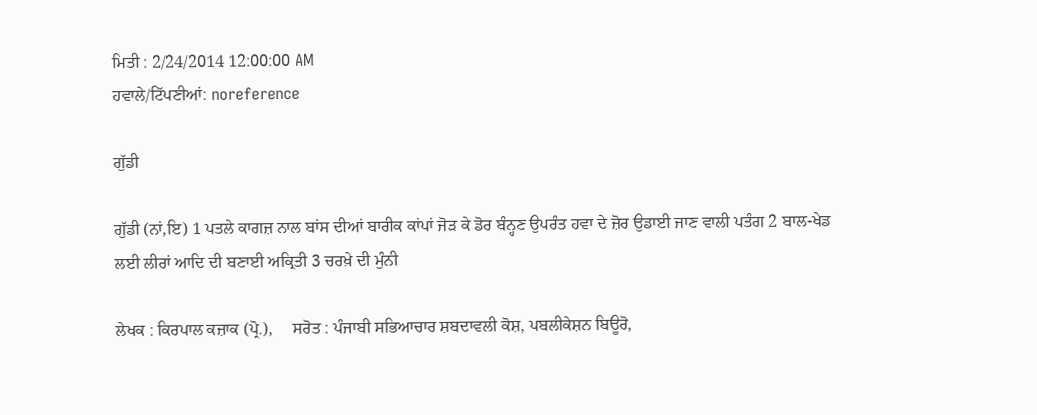ਮਿਤੀ : 2/24/2014 12:00:00 AM
ਹਵਾਲੇ/ਟਿੱਪਣੀਆਂ: noreference

ਗੁੱਡੀ

ਗੁੱਡੀ (ਨਾਂ,ਇ) 1 ਪਤਲੇ ਕਾਗਜ਼ ਨਾਲ ਬਾਂਸ ਦੀਆਂ ਬਾਰੀਕ ਕਾਂਪਾਂ ਜੋੜ ਕੇ ਡੋਰ ਬੰਨ੍ਹਣ ਉਪਰੰਤ ਹਵਾ ਦੇ ਜ਼ੋਰ ਉਡਾਈ ਜਾਣ ਵਾਲੀ ਪਤੰਗ 2 ਬਾਲ-ਖੇਡ ਲਈ ਲੀਰਾਂ ਆਦਿ ਦੀ ਬਣਾਈ ਅਕ੍ਰਿਤੀ 3 ਚਰਖ਼ੇ ਦੀ ਮੁੰਨੀ

ਲੇਖਕ : ਕਿਰਪਾਲ ਕਜ਼ਾਕ (ਪ੍ਰੋ.),     ਸਰੋਤ : ਪੰਜਾਬੀ ਸਭਿਆਚਾਰ ਸ਼ਬਦਾਵਲੀ ਕੋਸ਼, ਪਬਲੀਕੇਸ਼ਨ ਬਿਊਰੋ,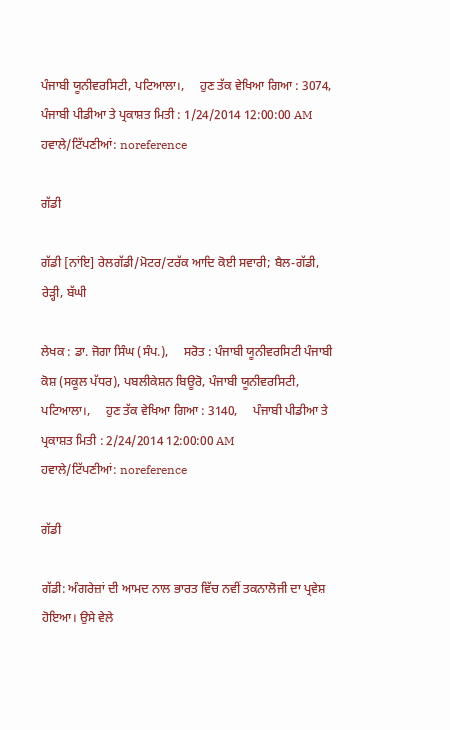ਪੰਜਾਬੀ ਯੂਨੀਵਰਸਿਟੀ, ਪਟਿਆਲਾ।,     ਹੁਣ ਤੱਕ ਵੇਖਿਆ ਗਿਆ : 3074,     ਪੰਜਾਬੀ ਪੀਡੀਆ ਤੇ ਪ੍ਰਕਾਸ਼ਤ ਮਿਤੀ : 1/24/2014 12:00:00 AM
ਹਵਾਲੇ/ਟਿੱਪਣੀਆਂ: noreference

ਗੱਡੀ

ਗੱਡੀ [ਨਾਂਇ] ਰੇਲਗੱਡੀ/ਮੋਟਰ/ਟਰੱਕ ਆਦਿ ਕੋਈ ਸਵਾਰੀ; ਬੈਲ-ਗੱਡੀ, ਰੇੜ੍ਹੀ, ਬੱਘੀ

ਲੇਖਕ : ਡਾ. ਜੋਗਾ ਸਿੰਘ (ਸੰਪ.),     ਸਰੋਤ : ਪੰਜਾਬੀ ਯੂਨੀਵਰਸਿਟੀ ਪੰਜਾਬੀ ਕੋਸ਼ (ਸਕੂਲ ਪੱਧਰ), ਪਬਲੀਕੇਸ਼ਨ ਬਿਊਰੋ, ਪੰਜਾਬੀ ਯੂਨੀਵਰਸਿਟੀ, ਪਟਿਆਲਾ।,     ਹੁਣ ਤੱਕ ਵੇਖਿਆ ਗਿਆ : 3140,     ਪੰਜਾਬੀ ਪੀਡੀਆ ਤੇ ਪ੍ਰਕਾਸ਼ਤ ਮਿਤੀ : 2/24/2014 12:00:00 AM
ਹਵਾਲੇ/ਟਿੱਪਣੀਆਂ: noreference

ਗੱਡੀ

ਗੱਡੀ: ਅੰਗਰੇਜ਼ਾਂ ਦੀ ਆਮਦ ਨਾਲ ਭਾਰਤ ਵਿੱਚ ਨਵੀਂ ਤਕਨਾਲੋਜੀ ਦਾ ਪ੍ਰਵੇਸ਼ ਹੋਇਆ। ਉਸੇ ਵੇਲੇ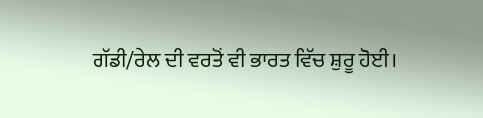ਗੱਡੀ/ਰੇਲ ਦੀ ਵਰਤੋਂ ਵੀ ਭਾਰਤ ਵਿੱਚ ਸ਼ੁਰੂ ਹੋਈ।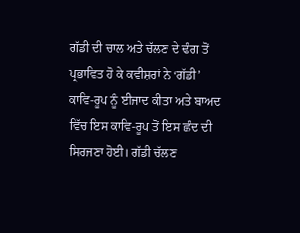ਗੱਡੀ ਦੀ ਚਾਲ ਅਤੇ ਚੱਲਣ ਦੇ ਢੰਗ ਤੋਂ ਪ੍ਰਭਾਵਿਤ ਹੋ ਕੇ ਕਵੀਸ਼ਰਾਂ ਨੇ ‘ਗੱਡੀ’ ਕਾਵਿ-ਰੂਪ ਨੂੰ ਈਜਾਦ ਕੀਤਾ ਅਤੇ ਬਾਅਦ ਵਿੱਚ ਇਸ ਕਾਵਿ-ਰੂਪ ਤੋਂ ਇਸ ਛੰਦ ਦੀ ਸਿਰਜਣਾ ਹੋਈ। ਗੱਡੀ ਚੱਲਣ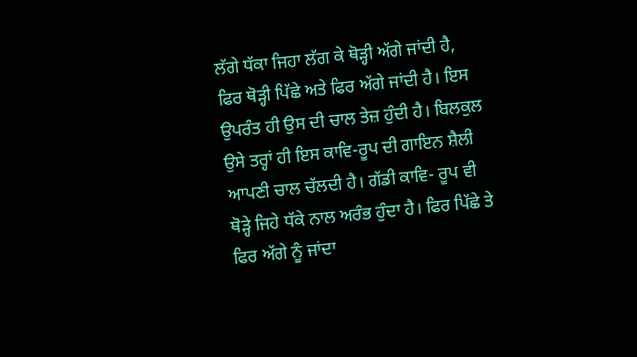ਲੱਗੇ ਧੱਕਾ ਜਿਹਾ ਲੱਗ ਕੇ ਥੋੜ੍ਹੀ ਅੱਗੇ ਜਾਂਦੀ ਹੈ, ਫਿਰ ਥੋੜ੍ਹੀ ਪਿੱਛੇ ਅਤੇ ਫਿਰ ਅੱਗੇ ਜਾਂਦੀ ਹੈ। ਇਸ ਉਪਰੰਤ ਹੀ ਉਸ ਦੀ ਚਾਲ ਤੇਜ਼ ਹੁੰਦੀ ਹੈ। ਬਿਲਕੁਲ ਉਸੇ ਤਰ੍ਹਾਂ ਹੀ ਇਸ ਕਾਵਿ-ਰੂਪ ਦੀ ਗਾਇਨ ਸ਼ੈਲੀ ਆਪਣੀ ਚਾਲ ਚੱਲਦੀ ਹੈ। ਗੱਡੀ ਕਾਵਿ- ਰੂਪ ਵੀ ਥੋੜ੍ਹੇ ਜਿਹੇ ਧੱਕੇ ਨਾਲ ਅਰੰਭ ਹੁੰਦਾ ਹੈ। ਫਿਰ ਪਿੱਛੇ ਤੇ ਫਿਰ ਅੱਗੇ ਨੂੰ ਜਾਂਦਾ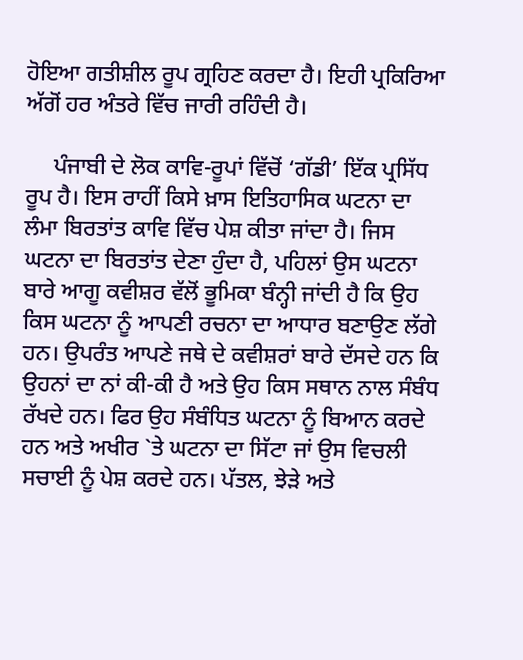ਹੋਇਆ ਗਤੀਸ਼ੀਲ ਰੂਪ ਗ੍ਰਹਿਣ ਕਰਦਾ ਹੈ। ਇਹੀ ਪ੍ਰਕਿਰਿਆ ਅੱਗੋਂ ਹਰ ਅੰਤਰੇ ਵਿੱਚ ਜਾਰੀ ਰਹਿੰਦੀ ਹੈ।

     ਪੰਜਾਬੀ ਦੇ ਲੋਕ ਕਾਵਿ-ਰੂਪਾਂ ਵਿੱਚੋਂ ‘ਗੱਡੀ’ ਇੱਕ ਪ੍ਰਸਿੱਧ ਰੂਪ ਹੈ। ਇਸ ਰਾਹੀਂ ਕਿਸੇ ਖ਼ਾਸ ਇਤਿਹਾਸਿਕ ਘਟਨਾ ਦਾ ਲੰਮਾ ਬਿਰਤਾਂਤ ਕਾਵਿ ਵਿੱਚ ਪੇਸ਼ ਕੀਤਾ ਜਾਂਦਾ ਹੈ। ਜਿਸ ਘਟਨਾ ਦਾ ਬਿਰਤਾਂਤ ਦੇਣਾ ਹੁੰਦਾ ਹੈ, ਪਹਿਲਾਂ ਉਸ ਘਟਨਾ ਬਾਰੇ ਆਗੂ ਕਵੀਸ਼ਰ ਵੱਲੋਂ ਭੂਮਿਕਾ ਬੰਨ੍ਹੀ ਜਾਂਦੀ ਹੈ ਕਿ ਉਹ ਕਿਸ ਘਟਨਾ ਨੂੰ ਆਪਣੀ ਰਚਨਾ ਦਾ ਆਧਾਰ ਬਣਾਉਣ ਲੱਗੇ ਹਨ। ਉਪਰੰਤ ਆਪਣੇ ਜਥੇ ਦੇ ਕਵੀਸ਼ਰਾਂ ਬਾਰੇ ਦੱਸਦੇ ਹਨ ਕਿ ਉਹਨਾਂ ਦਾ ਨਾਂ ਕੀ-ਕੀ ਹੈ ਅਤੇ ਉਹ ਕਿਸ ਸਥਾਨ ਨਾਲ ਸੰਬੰਧ ਰੱਖਦੇ ਹਨ। ਫਿਰ ਉਹ ਸੰਬੰਧਿਤ ਘਟਨਾ ਨੂੰ ਬਿਆਨ ਕਰਦੇ ਹਨ ਅਤੇ ਅਖੀਰ `ਤੇ ਘਟਨਾ ਦਾ ਸਿੱਟਾ ਜਾਂ ਉਸ ਵਿਚਲੀ ਸਚਾਈ ਨੂੰ ਪੇਸ਼ ਕਰਦੇ ਹਨ। ਪੱਤਲ, ਝੇੜੇ ਅਤੇ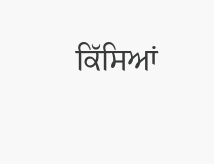ਕਿੱਸਿਆਂ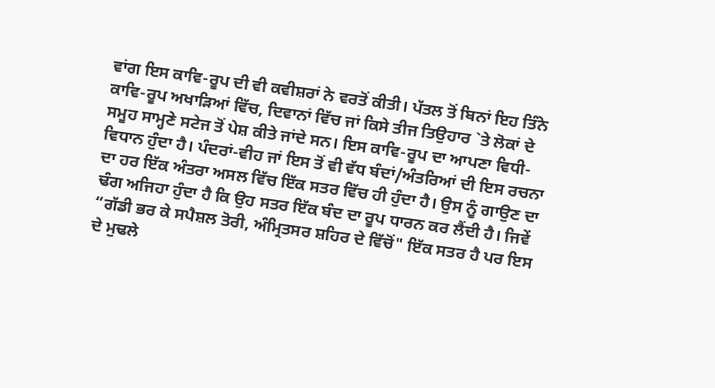ਵਾਂਗ ਇਸ ਕਾਵਿ-ਰੂਪ ਦੀ ਵੀ ਕਵੀਸ਼ਰਾਂ ਨੇ ਵਰਤੋਂ ਕੀਤੀ। ਪੱਤਲ ਤੋਂ ਬਿਨਾਂ ਇਹ ਤਿੰਨੇ ਕਾਵਿ-ਰੂਪ ਅਖਾੜਿਆਂ ਵਿੱਚ, ਦਿਵਾਨਾਂ ਵਿੱਚ ਜਾਂ ਕਿਸੇ ਤੀਜ ਤਿਉਹਾਰ `ਤੇ ਲੋਕਾਂ ਦੇ ਸਮੂਹ ਸਾਮ੍ਹਣੇ ਸਟੇਜ ਤੋਂ ਪੇਸ਼ ਕੀਤੇ ਜਾਂਦੇ ਸਨ। ਇਸ ਕਾਵਿ-ਰੂਪ ਦਾ ਆਪਣਾ ਵਿਧੀ- ਵਿਧਾਨ ਹੁੰਦਾ ਹੈ। ਪੰਦਰਾਂ-ਵੀਹ ਜਾਂ ਇਸ ਤੋਂ ਵੀ ਵੱਧ ਬੰਦਾਂ/ਅੰਤਰਿਆਂ ਦੀ ਇਸ ਰਚਨਾ ਦਾ ਹਰ ਇੱਕ ਅੰਤਰਾ ਅਸਲ ਵਿੱਚ ਇੱਕ ਸਤਰ ਵਿੱਚ ਹੀ ਹੁੰਦਾ ਹੈ। ਉਸ ਨੂੰ ਗਾਉਣ ਦਾ ਢੰਗ ਅਜਿਹਾ ਹੁੰਦਾ ਹੈ ਕਿ ਉਹ ਸਤਰ ਇੱਕ ਬੰਦ ਦਾ ਰੂਪ ਧਾਰਨ ਕਰ ਲੈਂਦੀ ਹੈ। ਜਿਵੇਂ “ਗੱਡੀ ਭਰ ਕੇ ਸਪੈਸ਼ਲ ਤੋਰੀ, ਅੰਮ੍ਰਿਤਸਰ ਸ਼ਹਿਰ ਦੇ ਵਿੱਚੋਂ" ਇੱਕ ਸਤਰ ਹੈ ਪਰ ਇਸ ਦੇ ਮੁਢਲੇ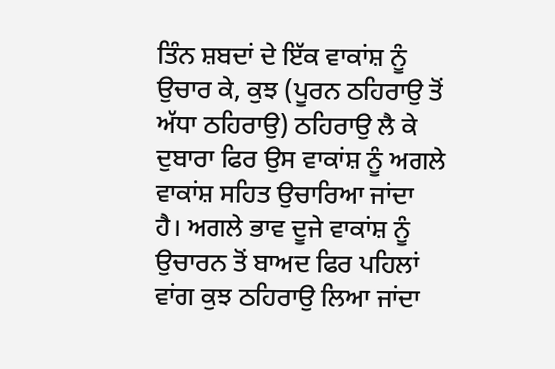ਤਿੰਨ ਸ਼ਬਦਾਂ ਦੇ ਇੱਕ ਵਾਕਾਂਸ਼ ਨੂੰ ਉਚਾਰ ਕੇ, ਕੁਝ (ਪੂਰਨ ਠਹਿਰਾਉ ਤੋਂ ਅੱਧਾ ਠਹਿਰਾਉ) ਠਹਿਰਾਉ ਲੈ ਕੇ ਦੁਬਾਰਾ ਫਿਰ ਉਸ ਵਾਕਾਂਸ਼ ਨੂੰ ਅਗਲੇ ਵਾਕਾਂਸ਼ ਸਹਿਤ ਉਚਾਰਿਆ ਜਾਂਦਾ ਹੈ। ਅਗਲੇ ਭਾਵ ਦੂਜੇ ਵਾਕਾਂਸ਼ ਨੂੰ ਉਚਾਰਨ ਤੋਂ ਬਾਅਦ ਫਿਰ ਪਹਿਲਾਂ ਵਾਂਗ ਕੁਝ ਠਹਿਰਾਉ ਲਿਆ ਜਾਂਦਾ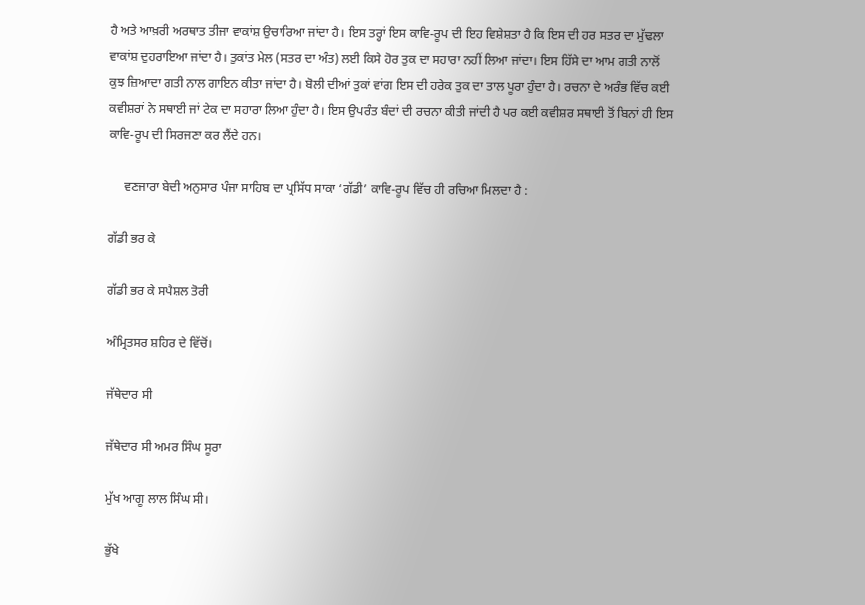ਹੈ ਅਤੇ ਆਖ਼ਰੀ ਅਰਥਾਤ ਤੀਜਾ ਵਾਕਾਂਸ਼ ਉਚਾਰਿਆ ਜਾਂਦਾ ਹੈ। ਇਸ ਤਰ੍ਹਾਂ ਇਸ ਕਾਵਿ-ਰੂਪ ਦੀ ਇਹ ਵਿਸ਼ੇਸ਼ਤਾ ਹੈ ਕਿ ਇਸ ਦੀ ਹਰ ਸਤਰ ਦਾ ਮੁੱਢਲਾ ਵਾਕਾਂਸ਼ ਦੁਹਰਾਇਆ ਜਾਂਦਾ ਹੈ। ਤੁਕਾਂਤ ਮੇਲ (ਸਤਰ ਦਾ ਅੰਤ) ਲਈ ਕਿਸੇ ਹੋਰ ਤੁਕ ਦਾ ਸਹਾਰਾ ਨਹੀਂ ਲਿਆ ਜਾਂਦਾ। ਇਸ ਹਿੱਸੇ ਦਾ ਆਮ ਗਤੀ ਨਾਲੋਂ ਕੁਝ ਜ਼ਿਆਦਾ ਗਤੀ ਨਾਲ ਗਾਇਨ ਕੀਤਾ ਜਾਂਦਾ ਹੈ। ਬੋਲੀ ਦੀਆਂ ਤੁਕਾਂ ਵਾਂਗ ਇਸ ਦੀ ਹਰੇਕ ਤੁਕ ਦਾ ਤਾਲ ਪੂਰਾ ਹੁੰਦਾ ਹੈ। ਰਚਨਾ ਦੇ ਅਰੰਭ ਵਿੱਚ ਕਈ ਕਵੀਸ਼ਰਾਂ ਨੇ ਸਥਾਈ ਜਾਂ ਟੇਕ ਦਾ ਸਹਾਰਾ ਲਿਆ ਹੁੰਦਾ ਹੈ। ਇਸ ਉਪਰੰਤ ਬੰਦਾਂ ਦੀ ਰਚਨਾ ਕੀਤੀ ਜਾਂਦੀ ਹੈ ਪਰ ਕਈ ਕਵੀਸ਼ਰ ਸਥਾਈ ਤੋਂ ਬਿਨਾਂ ਹੀ ਇਸ ਕਾਵਿ-ਰੂਪ ਦੀ ਸਿਰਜਣਾ ਕਰ ਲੈਂਦੇ ਹਨ।

     ਵਣਜਾਰਾ ਬੇਦੀ ਅਨੁਸਾਰ ਪੰਜਾ ਸਾਹਿਬ ਦਾ ਪ੍ਰਸਿੱਧ ਸਾਕਾ ‘ਗੱਡੀ’ ਕਾਵਿ-ਰੂਪ ਵਿੱਚ ਹੀ ਰਚਿਆ ਮਿਲਦਾ ਹੈ :

ਗੱਡੀ ਭਰ ਕੇ

ਗੱਡੀ ਭਰ ਕੇ ਸਪੈਸ਼ਲ ਤੋਰੀ

ਅੰਮ੍ਰਿਤਸਰ ਸ਼ਹਿਰ ਦੇ ਵਿੱਚੋਂ।

ਜੱਥੇਦਾਰ ਸੀ

ਜੱਥੇਦਾਰ ਸੀ ਅਮਰ ਸਿੰਘ ਸੂਰਾ

ਮੁੱਖ ਆਗੂ ਲਾਲ ਸਿੰਘ ਸੀ।

ਭੁੱਖੇ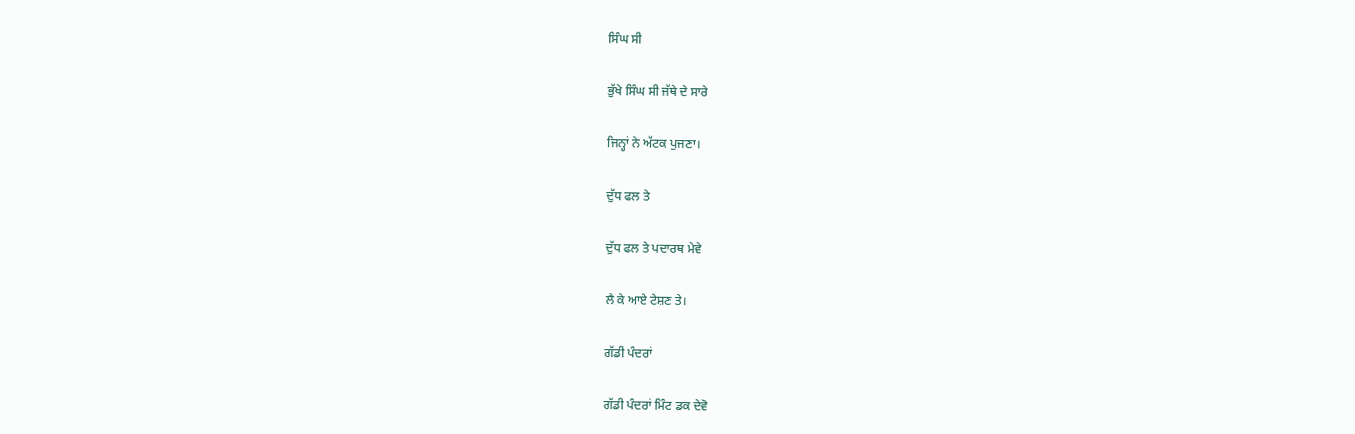ਸਿੰਘ ਸੀ

ਭੁੱਖੇ ਸਿੰਘ ਸੀ ਜੱਥੇ ਦੇ ਸਾਰੇ

ਜਿਨ੍ਹਾਂ ਨੇ ਅੱਟਕ ਪੁਜਣਾ।

ਦੁੱਧ ਫਲ ਤੇ

ਦੁੱਧ ਫਲ ਤੇ ਪਦਾਰਥ ਮੇਵੇ

ਲੈ ਕੇ ਆਏ ਟੇਸ਼ਣ ਤੇ।

ਗੱਡੀ ਪੰਦਰਾਂ

ਗੱਡੀ ਪੰਦਰਾਂ ਮਿੰਟ ਡਕ ਦੇਵੋ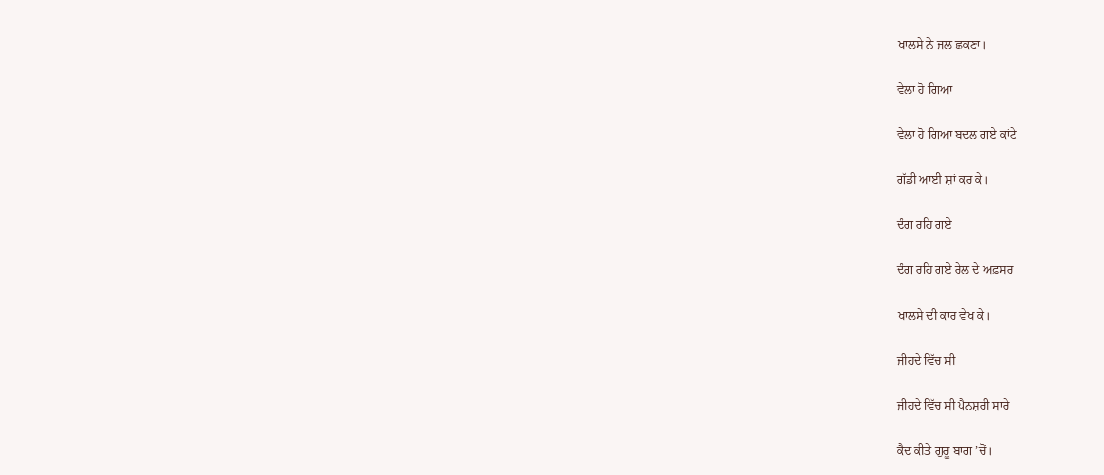ਖਾਲਸੇ ਨੇ ਜਲ ਛਕਣਾ।

ਵੇਲਾ ਹੋ ਗਿਆ

ਵੇਲਾ ਹੋ ਗਿਆ ਬਦਲ ਗਏ ਕਾਂਟੇ

ਗੱਡੀ ਆਈ ਸ਼ਾਂ ਕਰ ਕੇ।

ਦੰਗ ਰਹਿ ਗਏ

ਦੰਗ ਰਹਿ ਗਏ ਰੇਲ ਦੇ ਅਫ਼ਸਰ

ਖਾਲਸੇ ਦੀ ਕਾਰ ਵੇਖ ਕੇ।

ਜੀਹਦੇ ਵਿੱਚ ਸੀ

ਜੀਹਦੇ ਵਿੱਚ ਸੀ ਪੈਨਸ਼ਰੀ ਸਾਰੇ

ਕੈਦ ਕੀਤੇ ਗੁਰੂ ਬਾਗ ’ਚੋਂ।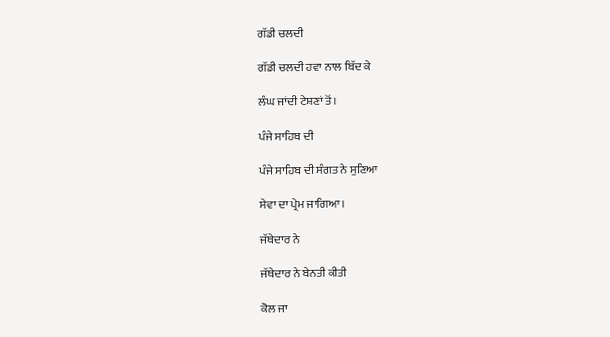ਗੱਡੀ ਚਲਦੀ

ਗੱਡੀ ਚਲਦੀ ਹਵਾ ਨਾਲ ਬਿੱਦ ਕੇ

ਲੰਘ ਜਾਂਦੀ ਟੇਸ਼ਣਾਂ ਤੋਂ।

ਪੰਜੇ ਸਾਹਿਬ ਦੀ

ਪੰਜੇ ਸਾਹਿਬ ਦੀ ਸੰਗਤ ਨੇ ਸੁਣਿਆ

ਸੇਵਾ ਦਾ ਪ੍ਰੇਮ ਜਾਗਿਆ।

ਜੱਥੇਦਾਰ ਨੇ

ਜੱਥੇਦਾਰ ਨੇ ਬੇਨਤੀ ਕੀਤੀ

ਕੋਲ ਜਾ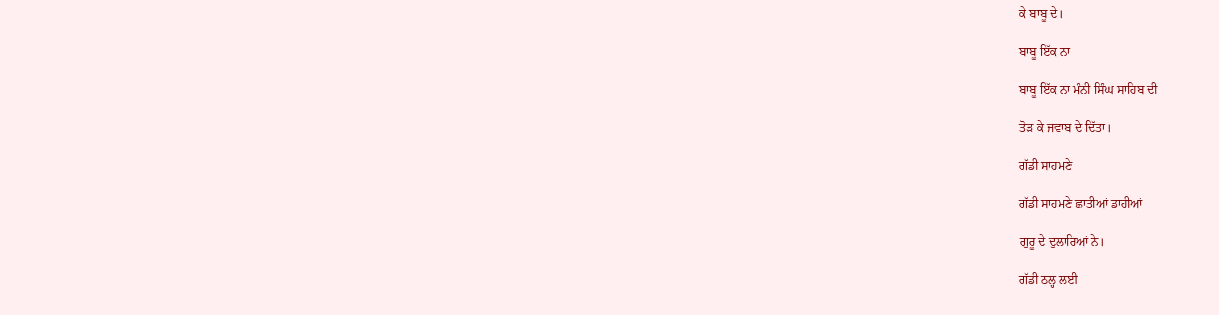ਕੇ ਬਾਬੂ ਦੇ।

ਬਾਬੂ ਇੱਕ ਨਾ

ਬਾਬੂ ਇੱਕ ਨਾ ਮੰਨੀ ਸਿੰਘ ਸਾਹਿਬ ਦੀ

ਤੋੜ ਕੇ ਜਵਾਬ ਦੇ ਦਿੱਤਾ।

ਗੱਡੀ ਸਾਹਮਣੇ

ਗੱਡੀ ਸਾਹਮਣੇ ਛਾਤੀਆਂ ਡਾਹੀਆਂ

ਗੁਰੂ ਦੇ ਦੁਲਾਰਿਆਂ ਨੇ।

ਗੱਡੀ ਠਲ੍ਹ ਲਈ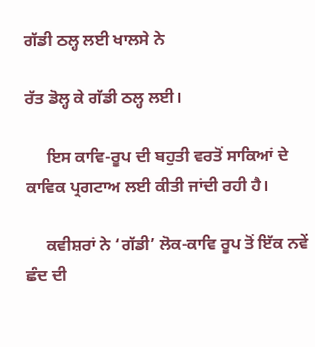ਗੱਡੀ ਠਲ੍ਹ ਲਈ ਖਾਲਸੇ ਨੇ

ਰੱਤ ਡੋਲ੍ਹ ਕੇ ਗੱਡੀ ਠਲ੍ਹ ਲਈ।

     ਇਸ ਕਾਵਿ-ਰੂਪ ਦੀ ਬਹੁਤੀ ਵਰਤੋਂ ਸਾਕਿਆਂ ਦੇ ਕਾਵਿਕ ਪ੍ਰਗਟਾਅ ਲਈ ਕੀਤੀ ਜਾਂਦੀ ਰਹੀ ਹੈ।

     ਕਵੀਸ਼ਰਾਂ ਨੇ ‘ਗੱਡੀ’ ਲੋਕ-ਕਾਵਿ ਰੂਪ ਤੋਂ ਇੱਕ ਨਵੇਂ ਛੰਦ ਦੀ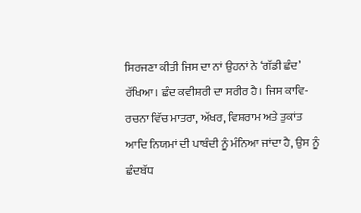ਸਿਰਜਣਾ ਕੀਤੀ ਜਿਸ ਦਾ ਨਾਂ ਉਹਨਾਂ ਨੇ ‘ਗੱਡੀ ਛੰਦ’ ਰੱਖਿਆ। ਛੰਦ ਕਵੀਸ਼ਰੀ ਦਾ ਸਰੀਰ ਹੈ। ਜਿਸ ਕਾਵਿ-ਰਚਨਾ ਵਿੱਚ ਮਾਤਰਾ, ਅੱਖਰ, ਵਿਸ਼ਰਾਮ ਅਤੇ ਤੁਕਾਂਤ ਆਦਿ ਨਿਯਮਾਂ ਦੀ ਪਾਬੰਦੀ ਨੂੰ ਮੰਨਿਆ ਜਾਂਦਾ ਹੈ, ਉਸ ਨੂੰ ਛੰਦਬੱਧ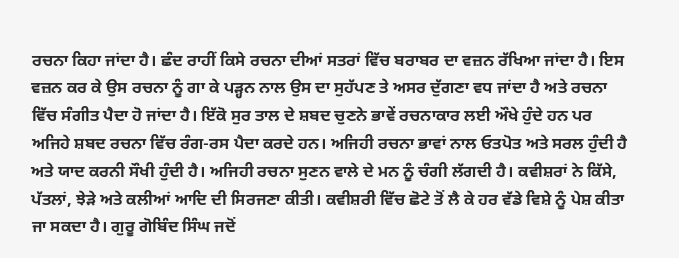ਰਚਨਾ ਕਿਹਾ ਜਾਂਦਾ ਹੈ। ਛੰਦ ਰਾਹੀਂ ਕਿਸੇ ਰਚਨਾ ਦੀਆਂ ਸਤਰਾਂ ਵਿੱਚ ਬਰਾਬਰ ਦਾ ਵਜ਼ਨ ਰੱਖਿਆ ਜਾਂਦਾ ਹੈ। ਇਸ ਵਜ਼ਨ ਕਰ ਕੇ ਉਸ ਰਚਨਾ ਨੂੰ ਗਾ ਕੇ ਪੜ੍ਹਨ ਨਾਲ ਉਸ ਦਾ ਸੁਹੱਪਣ ਤੇ ਅਸਰ ਦੁੱਗਣਾ ਵਧ ਜਾਂਦਾ ਹੈ ਅਤੇ ਰਚਨਾ ਵਿੱਚ ਸੰਗੀਤ ਪੈਦਾ ਹੋ ਜਾਂਦਾ ਹੈ। ਇੱਕੋ ਸੁਰ ਤਾਲ ਦੇ ਸ਼ਬਦ ਚੁਣਨੇ ਭਾਵੇਂ ਰਚਨਾਕਾਰ ਲਈ ਔਖੇ ਹੁੰਦੇ ਹਨ ਪਰ ਅਜਿਹੇ ਸ਼ਬਦ ਰਚਨਾ ਵਿੱਚ ਰੰਗ-ਰਸ ਪੈਦਾ ਕਰਦੇ ਹਨ। ਅਜਿਹੀ ਰਚਨਾ ਭਾਵਾਂ ਨਾਲ ਓਤਪੋਤ ਅਤੇ ਸਰਲ ਹੁੰਦੀ ਹੈ ਅਤੇ ਯਾਦ ਕਰਨੀ ਸੌਖੀ ਹੁੰਦੀ ਹੈ। ਅਜਿਹੀ ਰਚਨਾ ਸੁਣਨ ਵਾਲੇ ਦੇ ਮਨ ਨੂੰ ਚੰਗੀ ਲੱਗਦੀ ਹੈ। ਕਵੀਸ਼ਰਾਂ ਨੇ ਕਿੱਸੇ, ਪੱਤਲਾਂ, ਝੇੜੇ ਅਤੇ ਕਲੀਆਂ ਆਦਿ ਦੀ ਸਿਰਜਣਾ ਕੀਤੀ। ਕਵੀਸ਼ਰੀ ਵਿੱਚ ਛੋਟੇ ਤੋਂ ਲੈ ਕੇ ਹਰ ਵੱਡੇ ਵਿਸ਼ੇ ਨੂੰ ਪੇਸ਼ ਕੀਤਾ ਜਾ ਸਕਦਾ ਹੈ। ਗੁਰੂ ਗੋਬਿੰਦ ਸਿੰਘ ਜਦੋਂ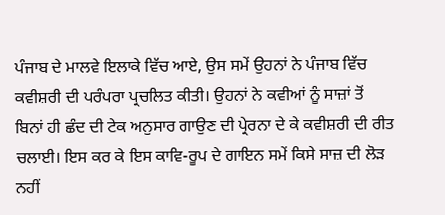ਪੰਜਾਬ ਦੇ ਮਾਲਵੇ ਇਲਾਕੇ ਵਿੱਚ ਆਏ, ਉਸ ਸਮੇਂ ਉਹਨਾਂ ਨੇ ਪੰਜਾਬ ਵਿੱਚ ਕਵੀਸ਼ਰੀ ਦੀ ਪਰੰਪਰਾ ਪ੍ਰਚਲਿਤ ਕੀਤੀ। ਉਹਨਾਂ ਨੇ ਕਵੀਆਂ ਨੂੰ ਸਾਜ਼ਾਂ ਤੋਂ ਬਿਨਾਂ ਹੀ ਛੰਦ ਦੀ ਟੇਕ ਅਨੁਸਾਰ ਗਾਉਣ ਦੀ ਪ੍ਰੇਰਨਾ ਦੇ ਕੇ ਕਵੀਸ਼ਰੀ ਦੀ ਰੀਤ ਚਲਾਈ। ਇਸ ਕਰ ਕੇ ਇਸ ਕਾਵਿ-ਰੂਪ ਦੇ ਗਾਇਨ ਸਮੇਂ ਕਿਸੇ ਸਾਜ਼ ਦੀ ਲੋੜ ਨਹੀਂ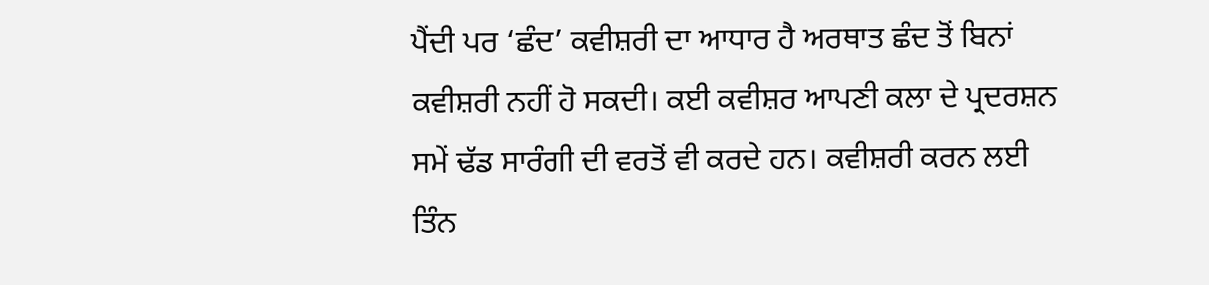ਪੈਂਦੀ ਪਰ ‘ਛੰਦ’ ਕਵੀਸ਼ਰੀ ਦਾ ਆਧਾਰ ਹੈ ਅਰਥਾਤ ਛੰਦ ਤੋਂ ਬਿਨਾਂ ਕਵੀਸ਼ਰੀ ਨਹੀਂ ਹੋ ਸਕਦੀ। ਕਈ ਕਵੀਸ਼ਰ ਆਪਣੀ ਕਲਾ ਦੇ ਪ੍ਰਦਰਸ਼ਨ ਸਮੇਂ ਢੱਡ ਸਾਰੰਗੀ ਦੀ ਵਰਤੋਂ ਵੀ ਕਰਦੇ ਹਨ। ਕਵੀਸ਼ਰੀ ਕਰਨ ਲਈ ਤਿੰਨ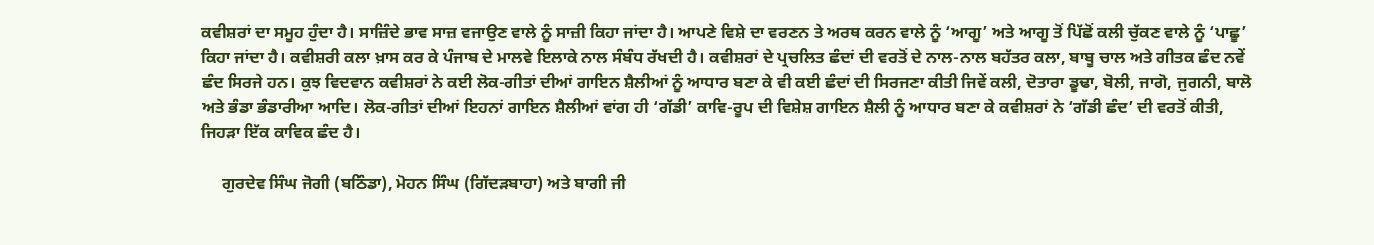ਕਵੀਸ਼ਰਾਂ ਦਾ ਸਮੂਹ ਹੁੰਦਾ ਹੈ। ਸਾਜ਼ਿੰਦੇ ਭਾਵ ਸਾਜ਼ ਵਜਾਉਣ ਵਾਲੇ ਨੂੰ ਸਾਜ਼ੀ ਕਿਹਾ ਜਾਂਦਾ ਹੈ। ਆਪਣੇ ਵਿਸ਼ੇ ਦਾ ਵਰਣਨ ਤੇ ਅਰਥ ਕਰਨ ਵਾਲੇ ਨੂੰ ‘ਆਗੂ’ ਅਤੇ ਆਗੂ ਤੋਂ ਪਿੱਛੋਂ ਕਲੀ ਚੁੱਕਣ ਵਾਲੇ ਨੂੰ ‘ਪਾਛੂ’ ਕਿਹਾ ਜਾਂਦਾ ਹੈ। ਕਵੀਸ਼ਰੀ ਕਲਾ ਖ਼ਾਸ ਕਰ ਕੇ ਪੰਜਾਬ ਦੇ ਮਾਲਵੇ ਇਲਾਕੇ ਨਾਲ ਸੰਬੰਧ ਰੱਖਦੀ ਹੈ। ਕਵੀਸ਼ਰਾਂ ਦੇ ਪ੍ਰਚਲਿਤ ਛੰਦਾਂ ਦੀ ਵਰਤੋਂ ਦੇ ਨਾਲ-ਨਾਲ ਬਹੱਤਰ ਕਲਾ, ਬਾਬੂ ਚਾਲ ਅਤੇ ਗੀਤਕ ਛੰਦ ਨਵੇਂ ਛੰਦ ਸਿਰਜੇ ਹਨ। ਕੁਝ ਵਿਦਵਾਨ ਕਵੀਸ਼ਰਾਂ ਨੇ ਕਈ ਲੋਕ-ਗੀਤਾਂ ਦੀਆਂ ਗਾਇਨ ਸ਼ੈਲੀਆਂ ਨੂੰ ਆਧਾਰ ਬਣਾ ਕੇ ਵੀ ਕਈ ਛੰਦਾਂ ਦੀ ਸਿਰਜਣਾ ਕੀਤੀ ਜਿਵੇਂ ਕਲੀ, ਦੋਤਾਰਾ ਡੂਢਾ, ਬੋਲੀ, ਜਾਗੋ, ਜੁਗਨੀ, ਬਾਲੋ ਅਤੇ ਭੰਡਾ ਭੰਡਾਰੀਆ ਆਦਿ। ਲੋਕ-ਗੀਤਾਂ ਦੀਆਂ ਇਹਨਾਂ ਗਾਇਨ ਸ਼ੈਲੀਆਂ ਵਾਂਗ ਹੀ ‘ਗੱਡੀ’ ਕਾਵਿ-ਰੂਪ ਦੀ ਵਿਸ਼ੇਸ਼ ਗਾਇਨ ਸ਼ੈਲੀ ਨੂੰ ਆਧਾਰ ਬਣਾ ਕੇ ਕਵੀਸ਼ਰਾਂ ਨੇ ‘ਗੱਡੀ ਛੰਦ’ ਦੀ ਵਰਤੋਂ ਕੀਤੀ, ਜਿਹੜਾ ਇੱਕ ਕਾਵਿਕ ਛੰਦ ਹੈ।

     ਗੁਰਦੇਵ ਸਿੰਘ ਜੋਗੀ (ਬਠਿੰਡਾ), ਮੋਹਨ ਸਿੰਘ (ਗਿੱਦੜਬਾਹਾ) ਅਤੇ ਬਾਗੀ ਜੀ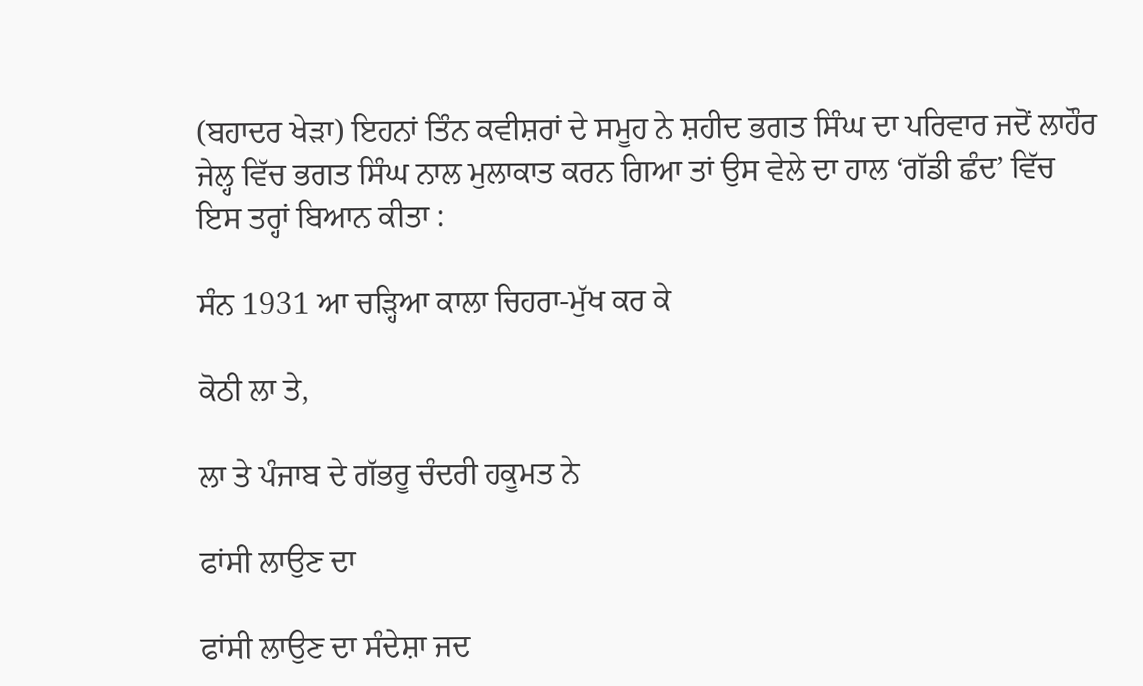(ਬਹਾਦਰ ਖੇੜਾ) ਇਹਨਾਂ ਤਿੰਨ ਕਵੀਸ਼ਰਾਂ ਦੇ ਸਮੂਹ ਨੇ ਸ਼ਹੀਦ ਭਗਤ ਸਿੰਘ ਦਾ ਪਰਿਵਾਰ ਜਦੋਂ ਲਾਹੌਰ ਜੇਲ੍ਹ ਵਿੱਚ ਭਗਤ ਸਿੰਘ ਨਾਲ ਮੁਲਾਕਾਤ ਕਰਨ ਗਿਆ ਤਾਂ ਉਸ ਵੇਲੇ ਦਾ ਹਾਲ ‘ਗੱਡੀ ਛੰਦ’ ਵਿੱਚ ਇਸ ਤਰ੍ਹਾਂ ਬਿਆਨ ਕੀਤਾ :

ਸੰਨ 1931 ਆ ਚੜ੍ਹਿਆ ਕਾਲਾ ਚਿਹਰਾ-ਮੁੱਖ ਕਰ ਕੇ

ਕੋਠੀ ਲਾ ਤੇ,

ਲਾ ਤੇ ਪੰਜਾਬ ਦੇ ਗੱਭਰੂ ਚੰਦਰੀ ਹਕੂਮਤ ਨੇ

ਫਾਂਸੀ ਲਾਉਣ ਦਾ

ਫਾਂਸੀ ਲਾਉਣ ਦਾ ਸੰਦੇਸ਼ਾ ਜਦ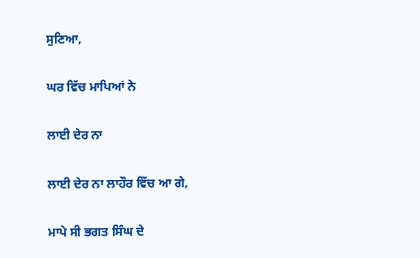ਸੁਣਿਆ,

ਘਰ ਵਿੱਚ ਮਾਪਿਆਂ ਨੇ

ਲਾਈ ਦੇਰ ਨਾ

ਲਾਈ ਦੇਰ ਨਾ ਲਾਹੌਰ ਵਿੱਚ ਆ ਗੇ,

ਮਾਪੇ ਸੀ ਭਗਤ ਸਿੰਘ ਦੇ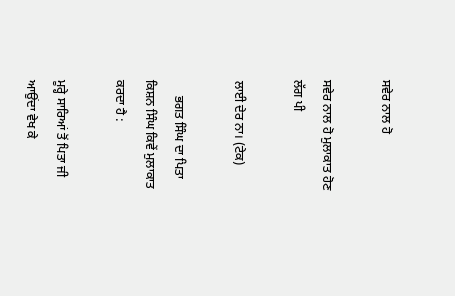ਸਵੇਰ ਨਾਲ ਹੋ

ਸਵੇਰ ਨਾਲ ਹੋ ਮੁਲਾਕਾਤ ਹੋਣ ਲੱਗ ਪੀ

ਲਾਈ ਦੇਰ ਨਾ। (ਟੇਕ)

     ਭਗਤ ਸਿੰਘ ਦਾ ਪਿਤਾ ਕਿਸ਼ਨ ਸਿੰਘ ਕਿਵੇਂ ਮੁਲਾਕਾਤ ਕਰਦਾ ਹੈ :

ਮੂਰ੍ਹੇ ਸਾਰਿਆਂ ਤੋਂ ਪਿਤਾ ਜੀ ਆਉਂਦਾ ਵੇਖ ਕੇ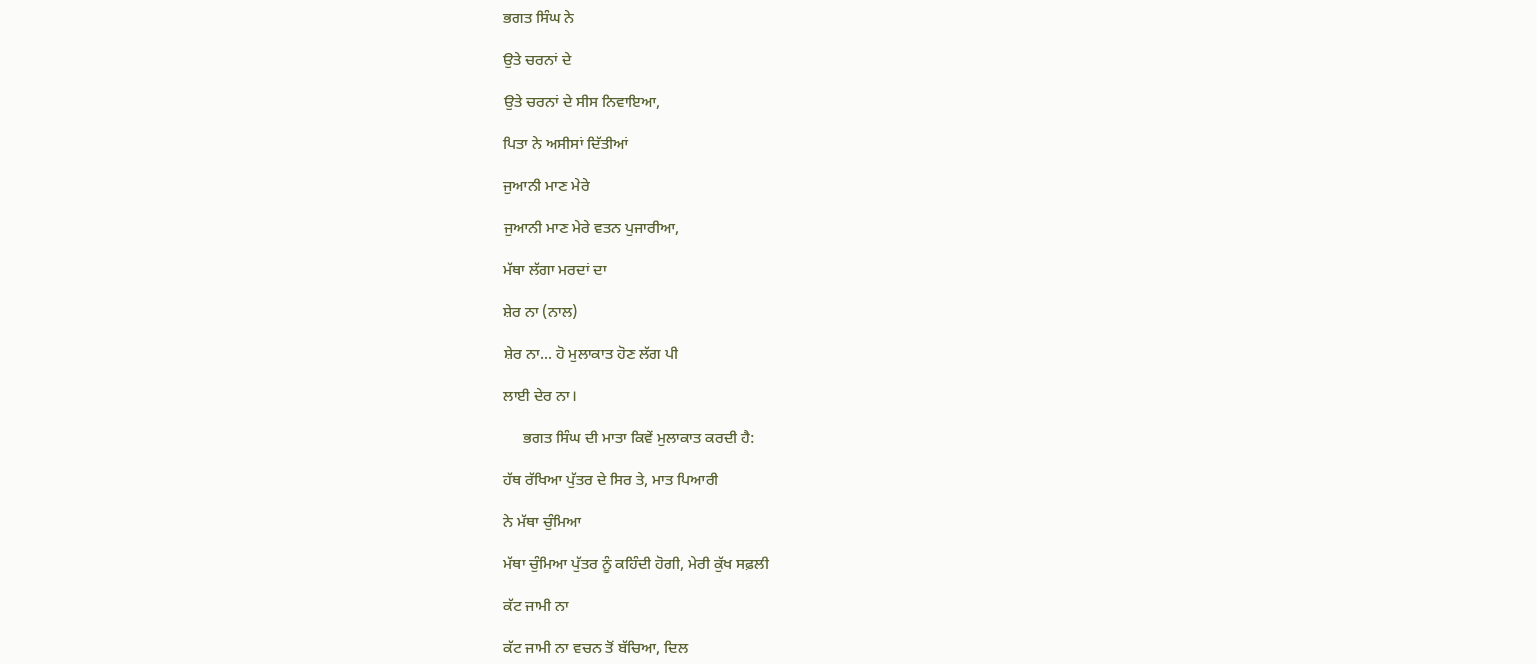ਭਗਤ ਸਿੰਘ ਨੇ

ਉਤੇ ਚਰਨਾਂ ਦੇ

ਉਤੇ ਚਰਨਾਂ ਦੇ ਸੀਸ ਨਿਵਾਇਆ,

ਪਿਤਾ ਨੇ ਅਸੀਸਾਂ ਦਿੱਤੀਆਂ

ਜੁਆਨੀ ਮਾਣ ਮੇਰੇ

ਜੁਆਨੀ ਮਾਣ ਮੇਰੇ ਵਤਨ ਪੁਜਾਰੀਆ,

ਮੱਥਾ ਲੱਗਾ ਮਰਦਾਂ ਦਾ

ਸ਼ੇਰ ਨਾ (ਨਾਲ)

ਸ਼ੇਰ ਨਾ... ਹੋ ਮੁਲਾਕਾਤ ਹੋਣ ਲੱਗ ਪੀ

ਲਾਈ ਦੇਰ ਨਾ।

     ਭਗਤ ਸਿੰਘ ਦੀ ਮਾਤਾ ਕਿਵੇਂ ਮੁਲਾਕਾਤ ਕਰਦੀ ਹੈ:

ਹੱਥ ਰੱਖਿਆ ਪੁੱਤਰ ਦੇ ਸਿਰ ਤੇ, ਮਾਤ ਪਿਆਰੀ

ਨੇ ਮੱਥਾ ਚੁੰਮਿਆ

ਮੱਥਾ ਚੁੰਮਿਆ ਪੁੱਤਰ ਨੂੰ ਕਹਿੰਦੀ ਹੋਗੀ, ਮੇਰੀ ਕੁੱਖ ਸਫ਼ਲੀ

ਕੱਟ ਜਾਮੀ ਨਾ

ਕੱਟ ਜਾਮੀ ਨਾ ਵਚਨ ਤੋਂ ਬੱਚਿਆ, ਦਿਲ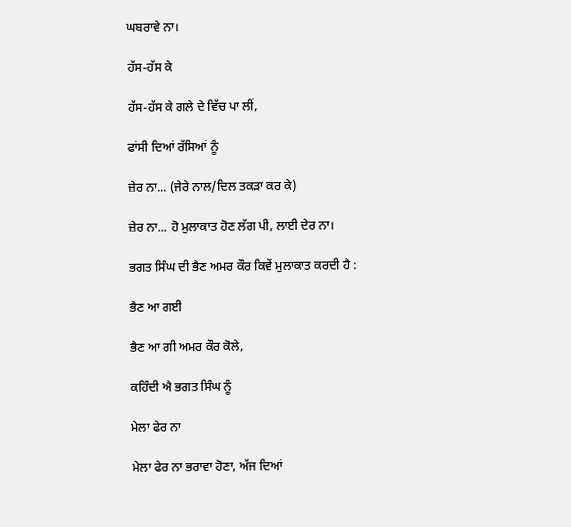ਘਬਰਾਵੇ ਨਾ।

ਹੱਸ-ਹੱਸ ਕੇ

ਹੱਸ-ਹੱਸ ਕੇ ਗਲੇ ਦੇ ਵਿੱਚ ਪਾ ਲੀਂ,

ਫਾਂਸੀ ਦਿਆਂ ਰੱਸਿਆਂ ਨੂੰ

ਜ਼ੇਰ ਨਾ... (ਜੇਰੇ ਨਾਲ/ਦਿਲ ਤਕੜਾ ਕਰ ਕੇ)

ਜ਼ੇਰ ਨਾ... ਹੋ ਮੁਲਾਕਾਤ ਹੋਣ ਲੱਗ ਪੀ, ਲਾਈ ਦੇਰ ਨਾ।

ਭਗਤ ਸਿੰਘ ਦੀ ਭੈਣ ਅਮਰ ਕੌਰ ਕਿਵੇਂ ਮੁਲਾਕਾਤ ਕਰਦੀ ਹੈ :

ਭੈਣ ਆ ਗਈ

ਭੈਣ ਆ ਗੀ ਅਮਰ ਕੌਰ ਕੋਲੇ,

ਕਹਿੰਦੀ ਐ ਭਗਤ ਸਿੰਘ ਨੂੰ

ਮੇਲਾ ਫੇਰ ਨਾ

ਮੇਲਾ ਫੇਰ ਨਾ ਭਰਾਵਾ ਹੋਣਾ, ਅੱਜ ਦਿਆਂ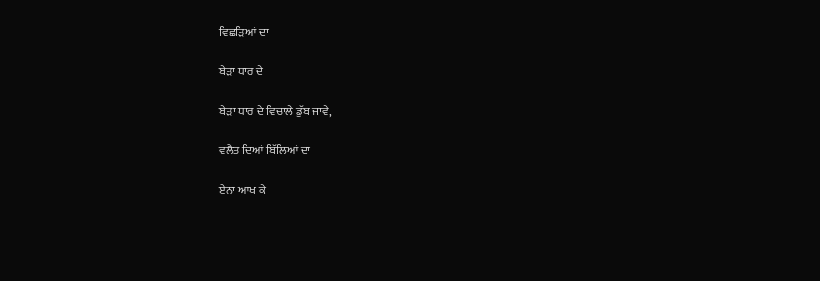ਵਿਛੜਿਆਂ ਦਾ

ਬੇੜਾ ਧਾਰ ਦੇ

ਬੇੜਾ ਧਾਰ ਦੇ ਵਿਚਾਲੇ ਡੁੱਬ ਜਾਵੇ,

ਵਲੈਤ ਦਿਆਂ ਬਿੱਲਿਆਂ ਦਾ

ਏਨਾ ਆਖ ਕੇ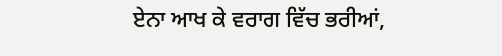ਏਨਾ ਆਖ ਕੇ ਵਰਾਗ ਵਿੱਚ ਭਰੀਆਂ,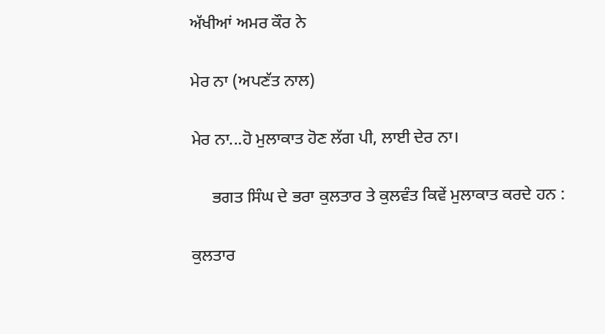ਅੱਖੀਆਂ ਅਮਰ ਕੌਰ ਨੇ

ਮੇਰ ਨਾ (ਅਪਣੱਤ ਨਾਲ)

ਮੇਰ ਨਾ...ਹੋ ਮੁਲਾਕਾਤ ਹੋਣ ਲੱਗ ਪੀ, ਲਾਈ ਦੇਰ ਨਾ।

     ਭਗਤ ਸਿੰਘ ਦੇ ਭਰਾ ਕੁਲਤਾਰ ਤੇ ਕੁਲਵੰਤ ਕਿਵੇਂ ਮੁਲਾਕਾਤ ਕਰਦੇ ਹਨ :

ਕੁਲਤਾਰ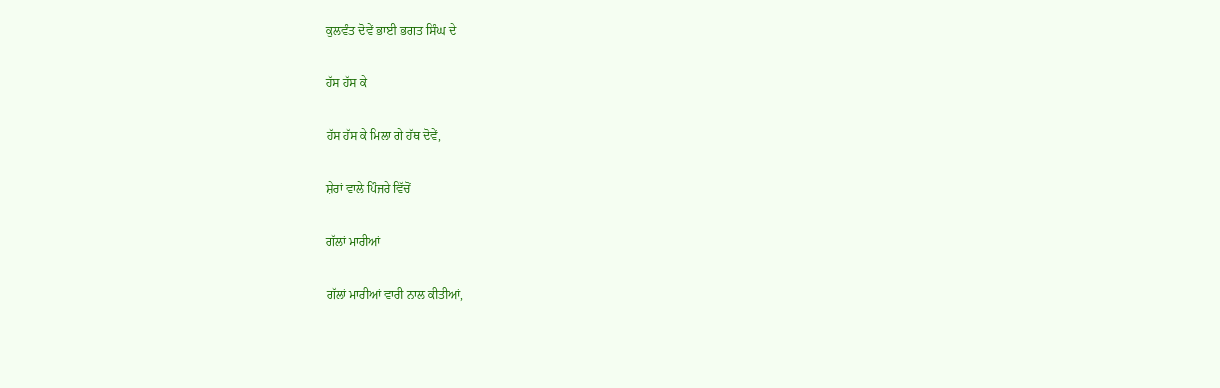ਕੁਲਵੰਤ ਦੋਵੇਂ ਭਾਈ ਭਗਤ ਸਿੰਘ ਦੇ

ਹੱਸ ਹੱਸ ਕੇ

ਹੱਸ ਹੱਸ ਕੇ ਮਿਲਾ ਗੇ ਹੱਥ ਦੋਵੇਂ,

ਸ਼ੇਰਾਂ ਵਾਲੇ ਪਿੰਜਰੇ ਵਿੱਚੋਂ

ਗੱਲਾਂ ਮਾਰੀਆਂ

ਗੱਲਾਂ ਮਾਰੀਆਂ ਵਾਰੀ ਨਾਲ ਕੀਤੀਆਂ,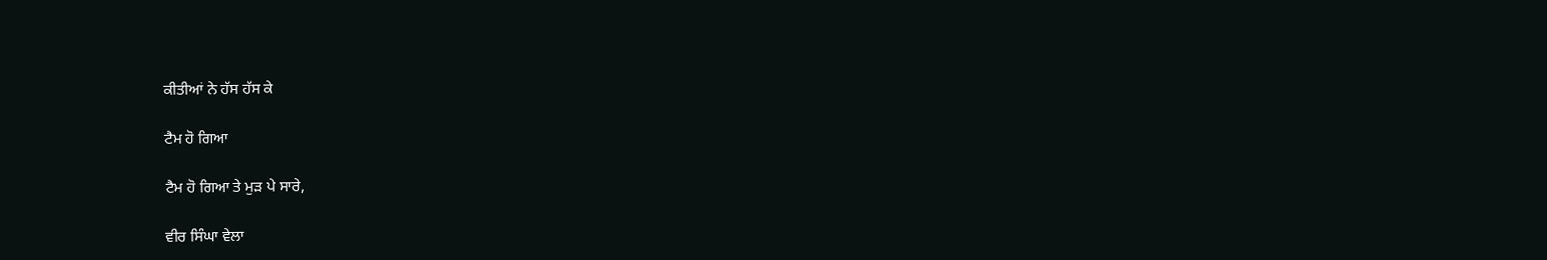ਕੀਤੀਆਂ ਨੇ ਹੱਸ ਹੱਸ ਕੇ

ਟੈਮ ਹੋ ਗਿਆ

ਟੈਮ ਹੋ ਗਿਆ ਤੇ ਮੁੜ ਪੇ ਸਾਰੇ,

ਵੀਰ ਸਿੰਘਾ ਵੇਲਾ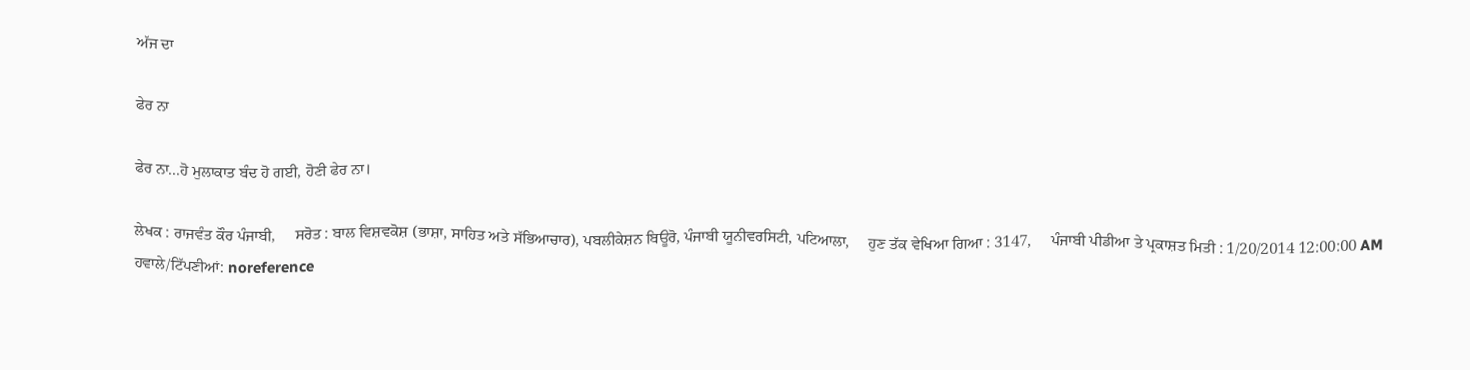ਅੱਜ ਦਾ

ਫੇਰ ਨਾ

ਫੇਰ ਨਾ...ਹੋ ਮੁਲਾਕਾਤ ਬੰਦ ਹੋ ਗਈ, ਹੋਣੀ ਫੇਰ ਨਾ।

ਲੇਖਕ : ਰਾਜਵੰਤ ਕੌਰ ਪੰਜਾਬੀ,     ਸਰੋਤ : ਬਾਲ ਵਿਸ਼ਵਕੋਸ਼ (ਭਾਸ਼ਾ, ਸਾਹਿਤ ਅਤੇ ਸੱਭਿਆਚਾਰ), ਪਬਲੀਕੇਸ਼ਨ ਬਿਊਰੋ, ਪੰਜਾਬੀ ਯੂਨੀਵਰਸਿਟੀ, ਪਟਿਆਲਾ,     ਹੁਣ ਤੱਕ ਵੇਖਿਆ ਗਿਆ : 3147,     ਪੰਜਾਬੀ ਪੀਡੀਆ ਤੇ ਪ੍ਰਕਾਸ਼ਤ ਮਿਤੀ : 1/20/2014 12:00:00 AM
ਹਵਾਲੇ/ਟਿੱਪਣੀਆਂ: noreference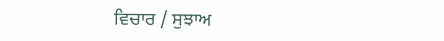ਵਿਚਾਰ / ਸੁਝਾਅ